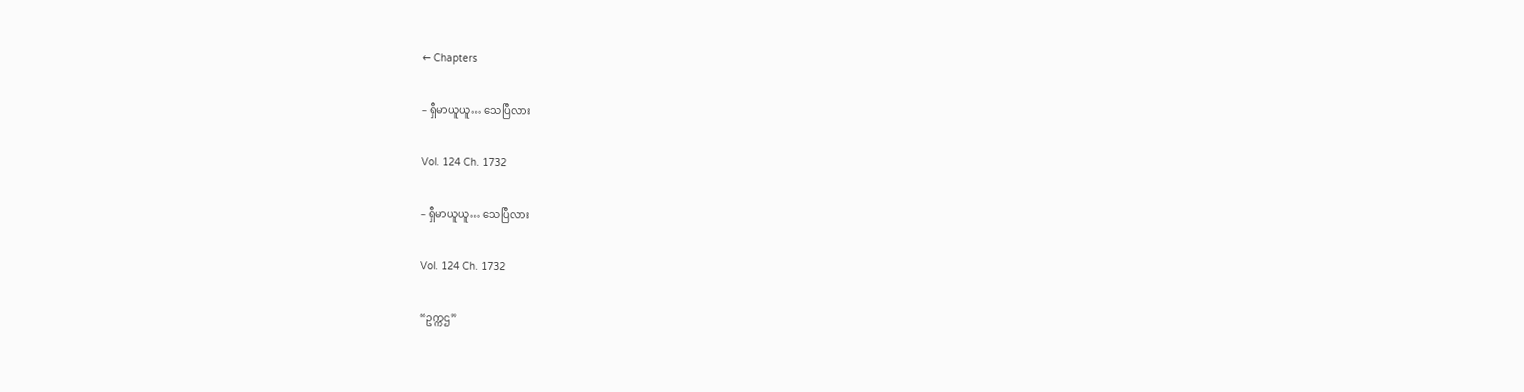← Chapters

– ရှီမာယူယူ… သေပြီလား

Vol. 124 Ch. 1732

– ရှီမာယူယူ… သေပြီလား

Vol. 124 Ch. 1732

“ဥက္ကဌ”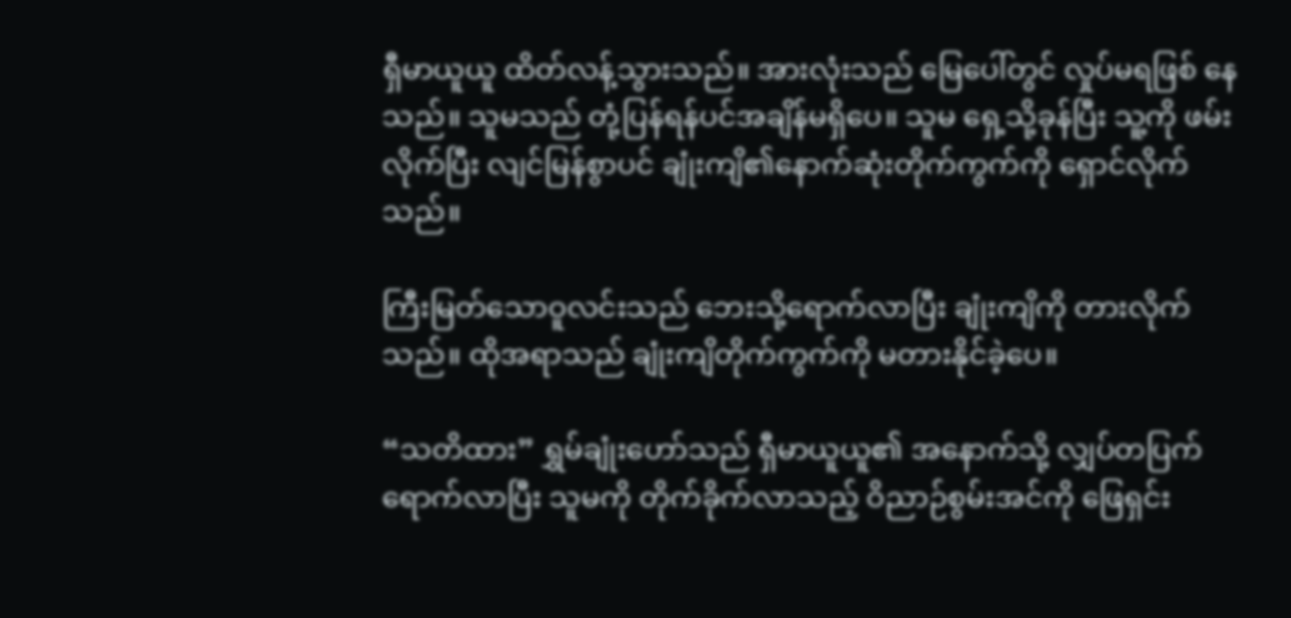ရှီမာယူယူ ထိတ်လန့်သွားသည်။ အားလုံးသည် မြေပေါ်တွင် လှုပ်မရဖြစ် နေသည်။ သူမသည် တုံ့ပြန်ရန်ပင်အချိန်မရှိပေ။ သူမ ရှေ့သို့ခုန်ပြီး သူ့ကို ဖမ်း လိုက်ပြီး လျင်မြန်စွာပင် ချုံးကျိ၏နောက်ဆုံးတိုက်ကွက်ကို ရှောင်လိုက်သည်။

ကြီးမြတ်သောဝူလင်းသည် ဘေးသို့ရောက်လာပြီး ချုံးကျိကို တားလိုက် သည်။ ထိုအရာသည် ချုံးကျိတိုက်ကွက်ကို မတားနိုင်ခဲ့ပေ။

“သတိထား” ရွှမ်ချုံးဟော်သည် ရှီမာယူယူ၏ အနောက်သို့ လျှပ်တပြက်  ရောက်လာပြီး သူမကို တိုက်ခိုက်လာသည့် ဝိညာဉ်စွမ်းအင်ကို ဖြေရှင်း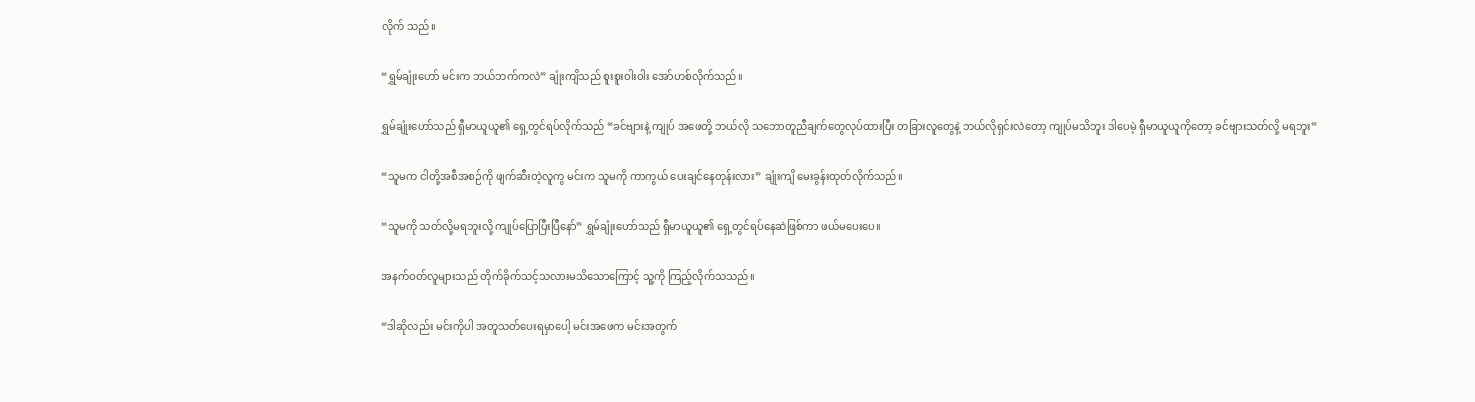လိုက် သည်။

“ရွှမ်ချုံးဟော် မင်းက ဘယ်ဘက်ကလဲ” ချုံးကျိသည် စူးစူးဝါးဝါး အော်ဟစ်လိုက်သည်။

ရွှမ်ချုံးဟော်သည် ရှီမာယူယူ၏ ရှေ့တွင်ရပ်လိုက်သည် “ခင်ဗျားနဲ့ ကျုပ် အဖေတို့ ဘယ်လို သဘောတူညီချက်တွေလုပ်ထားပြီး တခြားလူတွေနဲ့ ဘယ်လိုရှင်းလဲတော့ ကျုပ်မသိဘူး ဒါပေမဲ့ ရှီမာယူယူကိုတော့ ခင်ဗျားသတ်လို့ မရဘူး”

“သူမက ငါတို့အစီအစဉ်ကို ဖျက်ဆီးတဲ့လူကွ မင်းက သူမကို ကာကွယ် ပေးချင်နေတုန်းလား” ချုံးကျိ မေးခွန်းထုတ်လိုက်သည်။

“သူမကို သတ်လို့မရဘူးလို့ ကျုပ်ပြောပြီးပြီနော်” ရွှမ်ချုံးဟော်သည် ရှီမာယူယူ၏ ရှေ့တွင်ရပ်နေဆဲဖြစ်ကာ ဖယ်မပေးပေ။

အနက်ဝတ်လူများသည် တိုက်ခိုက်သင့်သလားမသိသောကြောင့် သူ့ကို ကြည့်လိုက်သသည်။

“ဒါဆိုလည်း မင်းကိုပါ အတူသတ်ပေးရမှာပေါ့ မင်းအဖေက မင်းအတွက်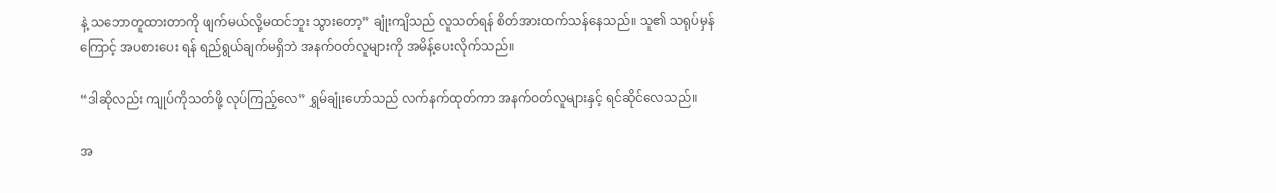နဲ့ သဘောတူထားတာကို ဖျက်မယ်လို့မထင်ဘူး သွားတော့” ချုံးကျိသည် လူသတ်ရန် စိတ်အားထက်သန်နေသည်။ သူ၏ သရုပ်မှန်ကြောင့် အပစားပေး ရန် ရည်ရွယ်ချက်မရှိဘဲ အနက်ဝတ်လူများကို အမိန့်ပေးလိုက်သည်။

“ဒါဆိုလည်း ကျုပ်ကိုသတ်ဖို့ လုပ်ကြည့်လေ” ရွှမ်ချုံးဟော်သည် လက်နက်ထုတ်ကာ အနက်ဝတ်လူများနှင့် ရင်ဆိုင်လေသည်။

အ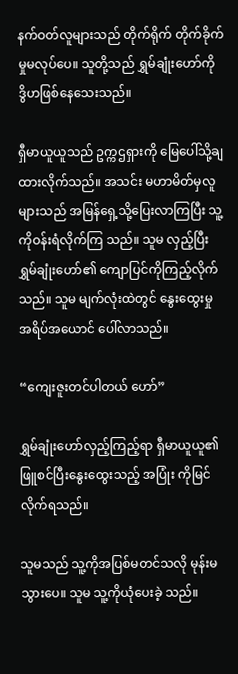နက်ဝတ်လူများသည် တိုက်ရိုက် တိုက်ခိုက်မှုမလုပ်ပေ။ သူတို့သည် ရွှမ်ချုံးဟော်ကို ဒွိဟဖြစ်နေသေးသည်။

ရှီမာယူယူသည် ဥက္ကဌရှားကို မြေပေါ်သို့ချထားလိုက်သည်။ အသင်း မဟာမိတ်မှလူများသည် အမြန်ရှေ့သို့ပြေးလာကြပြီး သူ့ကိုဝန်းရံလိုက်ကြ သည်။ သူမ လှည့်ပြီး ရွှမ်ချုံးဟော်၏ ကျောပြင်ကိုကြည့်လိုက်သည်။ သူမ မျက်လုံးထဲတွင် နွေးထွေးမှု အရိပ်အယောင် ပေါ်လာသည်။

“ကျေးဇူးတင်ပါတယ် ဟော်”

ရွှမ်ချုံးဟော်လှည့်ကြည့်ရာ ရှီမာယူယူ၏ ဖြူစင်ပြီးနွေးထွေးသည့် အပြုံး ကိုမြင်လိုက်ရသည်။

သူမသည် သူ့ကိုအပြစ်မတင်သလို မုန်းမသွားပေ။ သူမ သူ့ကိုယုံပေးခဲ့ သည်။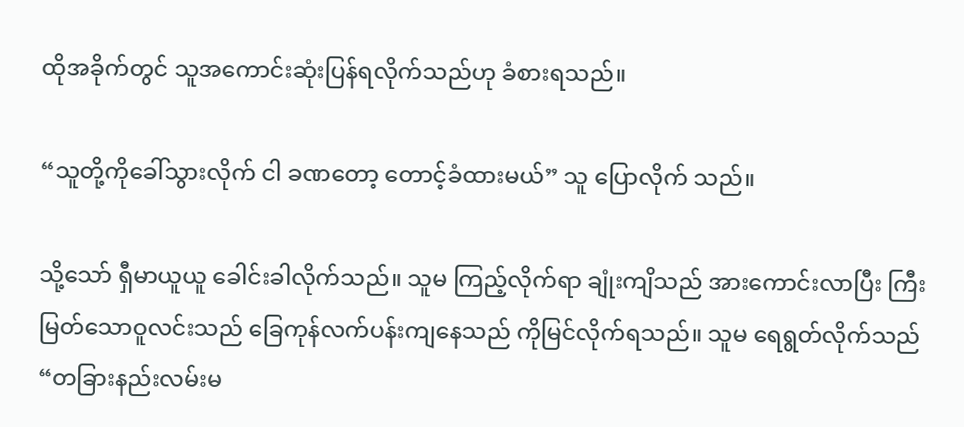ထိုအခိုက်တွင် သူအကောင်းဆုံးပြန်ရလိုက်သည်ဟု ခံစားရသည်။

“သူတို့ကိုခေါ်သွားလိုက် ငါ ခဏတော့ တောင့်ခံထားမယ်” သူ ပြောလိုက် သည်။

သို့သော် ရှီမာယူယူ ခေါင်းခါလိုက်သည်။ သူမ ကြည့်လိုက်ရာ ချုံးကျိသည် အားကောင်းလာပြီး ကြီးမြတ်သောဝူလင်းသည် ခြေကုန်လက်ပန်းကျနေသည် ကိုမြင်လိုက်ရသည်။ သူမ ရေရွတ်လိုက်သည် “တခြားနည်းလမ်းမ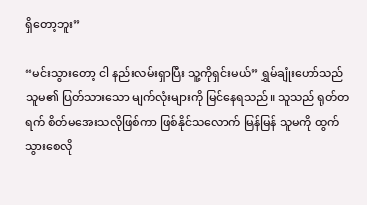ရှိတော့ဘူး”

“မင်းသွားတော့ ငါ နည်းလမ်းရှာပြီး သူ့ကိုရှင်းမယ်” ရွှမ်ချုံးဟော်သည် သူမ၏ ပြတ်သားသော မျက်လုံးများကို မြင်နေရသည်။ သူသည် ရုတ်တရက် စိတ်မအေးသလိုဖြစ်ကာ ဖြစ်နိုင်သလောက် မြန်မြန် သူမကို ထွက်သွားစေလို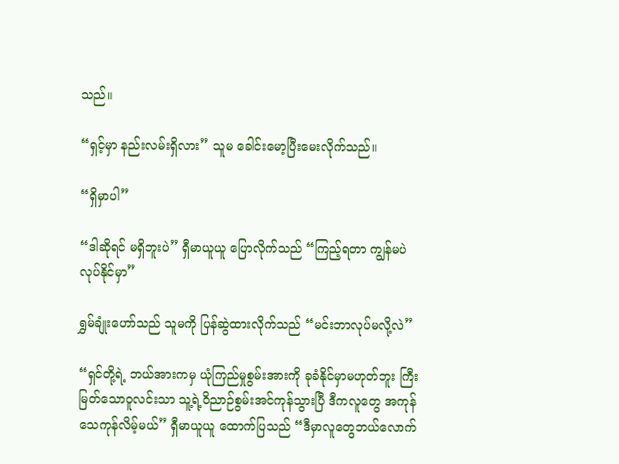သည်။

“ရှင့်မှာ နည်းလမ်းရှိလား” သူမ ခေါင်းမော့ပြီးမေးလိုက်သည်။

“ရှိမှာပါ”

“ဒါဆိုရင် မရှိဘူးပဲ” ရှီမာယူယူ ပြောလိုက်သည် “ကြည့်ရတာ ကျွန်မပဲ လုပ်နိုင်မှာ”

ရွှမ်ချုံးဟော်သည် သူမကို ပြန်ဆွဲထားလိုက်သည် “မင်းဘာလုပ်မလို့လဲ”

“ရှင်တို့ရဲ့ ဘယ်အားကမှ ယုံကြည်မှုစွမ်းအားကို ခုခံနိုင်မှာမဟုတ်ဘူး ကြီးမြတ်သောဝူလင်းသာ သူ့ရဲ့ဝိညာဉ်စွမ်းအင်ကုန်သွားပြီ ဒီကလူတွေ အကုန် သေကုန်လိမ့်မယ်” ရှီမာယူယူ ထောက်ပြသည် “ဒီမှာလူတွေဘယ်လောက်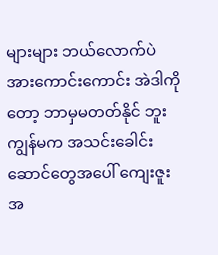များများ ဘယ်လောက်ပဲအားကောင်းကောင်း အဲဒါကိုတော့ ဘာမှမတတ်နိုင် ဘူး ကျွန်မက အသင်းခေါင်းဆောင်တွေအပေါ် ကျေးဇူးအ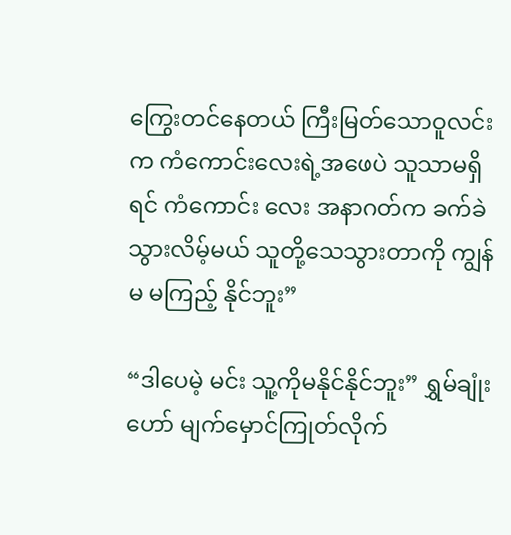ကြွေးတင်နေတယ် ကြီးမြတ်သောဝူလင်းက ကံကောင်းလေးရဲ့အဖေပဲ သူသာမရှိရင် ကံကောင်း လေး အနာဂတ်က ခက်ခဲသွားလိမ့်မယ် သူတို့သေသွားတာကို ကျွန်မ မကြည့် နိုင်ဘူး”

“ဒါပေမဲ့ မင်း သူ့ကိုမနိုင်နိုင်ဘူး” ရွှမ်ချုံးဟော် မျက်မှောင်ကြုတ်လိုက်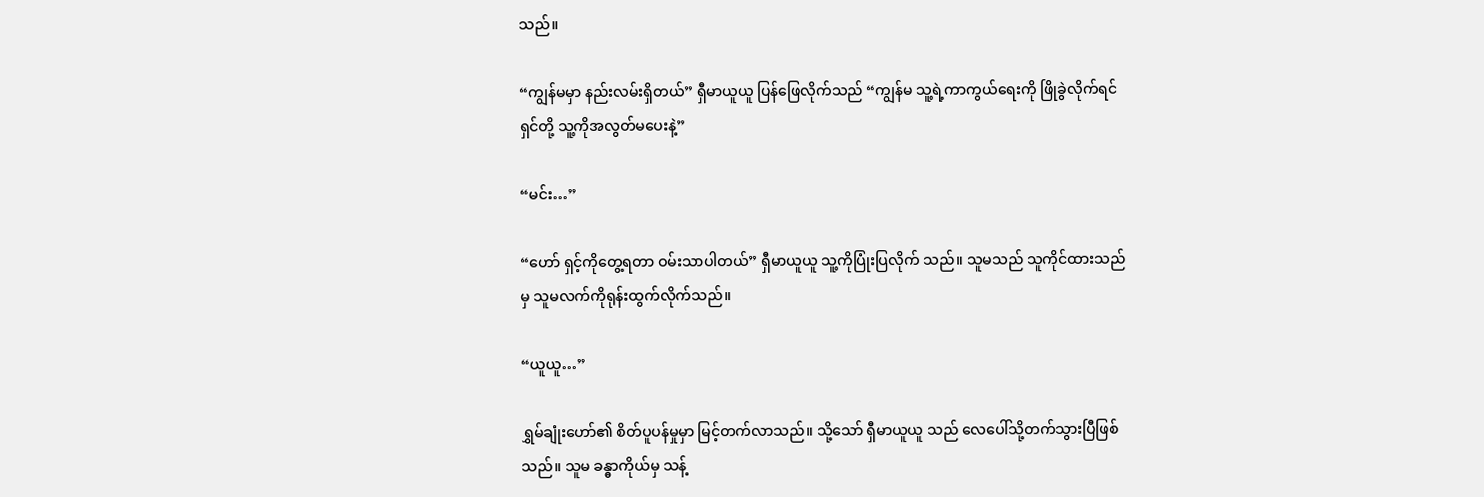သည်။

“ကျွန်မမှာ နည်းလမ်းရှိတယ်” ရှီမာယူယူ ပြန်ဖြေလိုက်သည် “ကျွန်မ သူ့ရဲ့ကာကွယ်ရေးကို ဖြိုခွဲလိုက်ရင် ရှင်တို့ သူ့ကိုအလွတ်မပေးနဲ့”

“မင်း…”

“ဟော် ရှင့်ကိုတွေ့ရတာ ဝမ်းသာပါတယ်” ရှီမာယူယူ သူ့ကိုပြုံးပြလိုက် သည်။ သူမသည် သူကိုင်ထားသည်မှ သူမလက်ကိုရုန်းထွက်လိုက်သည်။

“ယူယူ…”

ရွှမ်ချုံးဟော်၏ စိတ်ပူပန်မှုမှာ မြင့်တက်လာသည်။ သို့သော် ရှီမာယူယူ သည် လေပေါ်သို့တက်သွားပြီဖြစ်သည်။ သူမ ခန္ဓာကိုယ်မှ သန့်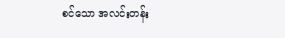စင်သော အလင်းတန်း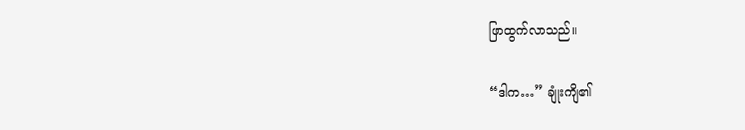ဖြာထွက်လာသည်။

“ဒါက…” ချုံးကျိ၏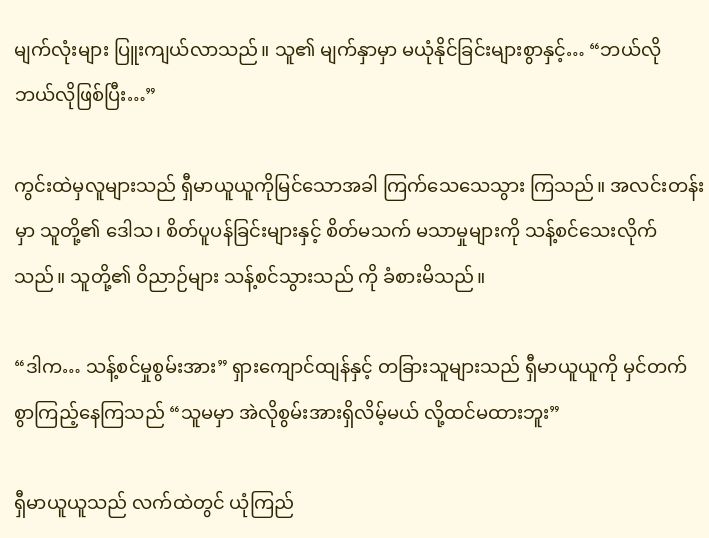မျက်လုံးများ ပြူးကျယ်လာသည်။ သူ၏ မျက်နှာမှာ မယုံနိုင်ခြင်းများစွာနှင့်… “ဘယ်လို ဘယ်လိုဖြစ်ပြီး…”

ကွင်းထဲမှလူများသည် ရှီမာယူယူကိုမြင်သောအခါ ကြက်သေသေသွား ကြသည်။ အလင်းတန်းမှာ သူတို့၏ ဒေါသ၊ စိတ်ပူပန်ခြင်းများနှင့် စိတ်မသက် မသာမှုများကို သန့်စင်သေးလိုက်သည်။ သူတို့၏ ဝိညာဉ်များ သန့်စင်သွားသည် ကို ခံစားမိသည်။

“ဒါက… သန့်စင်မှုစွမ်းအား” ရှားကျောင်ထျန်နှင့် တခြားသူများသည် ရှီမာယူယူကို မှင်တက်စွာကြည့်နေကြသည် “သူမမှာ အဲလိုစွမ်းအားရှိလိမ့်မယ် လို့ထင်မထားဘူး”

ရှီမာယူယူသည် လက်ထဲတွင် ယုံကြည်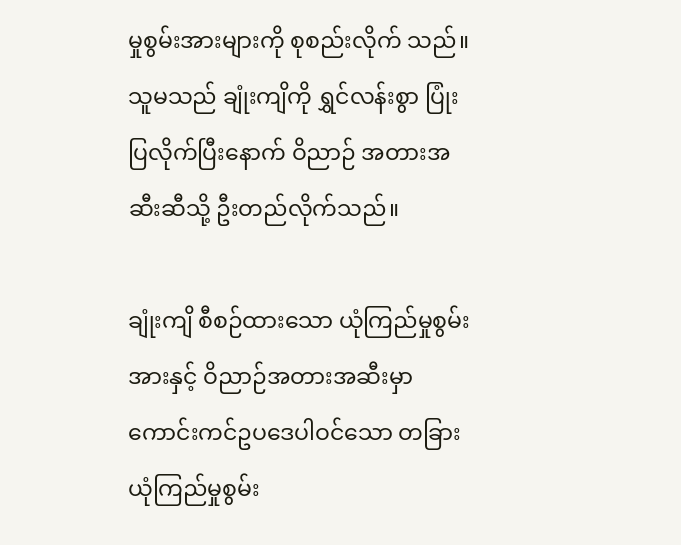မှုစွမ်းအားများကို စုစည်းလိုက် သည်။ သူမသည် ချုံးကျိကို ရွှင်လန်းစွာ ပြုံးပြလိုက်ပြီးနောက် ဝိညာဉ် အတားအဆီးဆီသို့ ဦးတည်လိုက်သည်။

ချုံးကျိ စီစဉ်ထားသော ယုံကြည်မှုစွမ်းအားနှင့် ဝိညာဉ်အတားအဆီးမှာ ကောင်းကင်ဥပဒေပါဝင်သော တခြားယုံကြည်မှုစွမ်း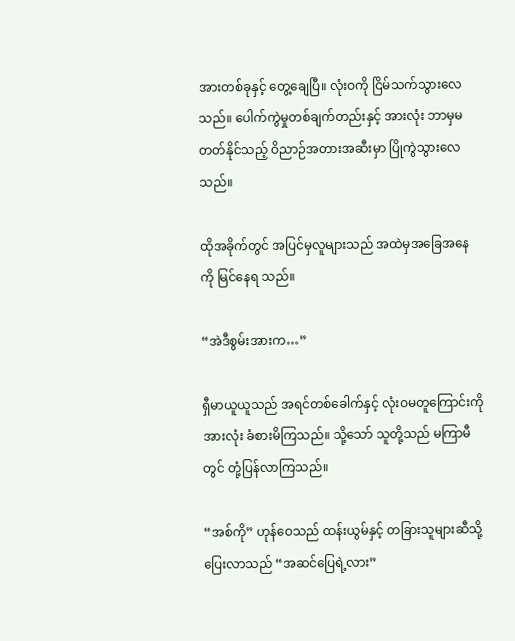အားတစ်ခုနှင့် တွေ့ချေပြီ။ လုံးဝကို ငြိမ်သက်သွားလေသည်။ ပေါက်ကွဲမှုတစ်ချက်တည်းနှင့် အားလုံး ဘာမှမတတ်နိုင်သည့် ဝိညာဉ်အတားအဆီးမှာ ပြိုကွဲသွားလေသည်။

ထိုအခိုက်တွင် အပြင်မှလူများသည် အထဲမှအခြေအနေကို မြင်နေရ သည်။

“အဲဒီစွမ်းအားက…”

ရှီမာယူယူသည် အရင်တစ်ခေါက်နှင့် လုံးဝမတူကြောင်းကို အားလုံး ခံစားမိကြသည်။ သို့သော် သူတို့သည် မကြာမီတွင် တုံ့ပြန်လာကြသည်။

“အစ်ကို” ဟုန်ဝေသည် ထန်းယွမ်နှင့် တခြားသူများဆီသို့ ပြေးလာသည် “အဆင်ပြေရဲ့လား”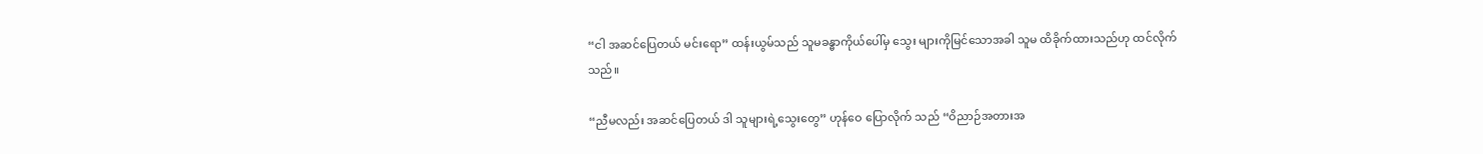“ငါ အဆင်ပြေတယ် မင်းရော” ထန်းယွမ်သည် သူမခန္ဓာကိုယ်ပေါ်မှ သွေး များကိုမြင်သောအခါ သူမ ထိခိုက်ထားသည်ဟု ထင်လိုက်သည်။

“ညီမလည်း အဆင်ပြေတယ် ဒါ သူများရဲ့သွေးတွေ” ဟုန်ဝေ ပြောလိုက် သည် “ဝိညာဉ်အတားအ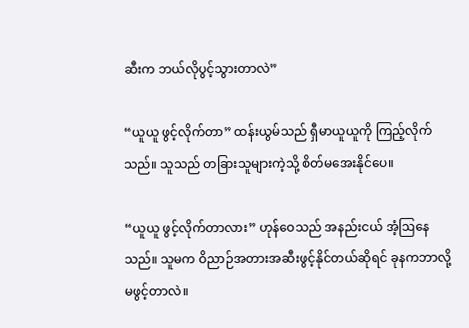ဆီးက ဘယ်လိုပွင့်သွားတာလဲ”

“ယူယူ ဖွင့်လိုက်တာ” ထန်းယွမ်သည် ရှီမာယူယူကို ကြည့်လိုက်သည်။ သူသည် တခြားသူများကဲ့သို့ စိတ်မအေးနိုင်ပေ။

“ယူယူ ဖွင့်လိုက်တာလား” ဟုန်ဝေသည် အနည်းငယ် အံ့ဩနေသည်။ သူမက ဝိညာဉ်အတားအဆီးဖွင့်နိုင်တယ်ဆိုရင် ခုနကဘာလို့မဖွင့်တာလဲ။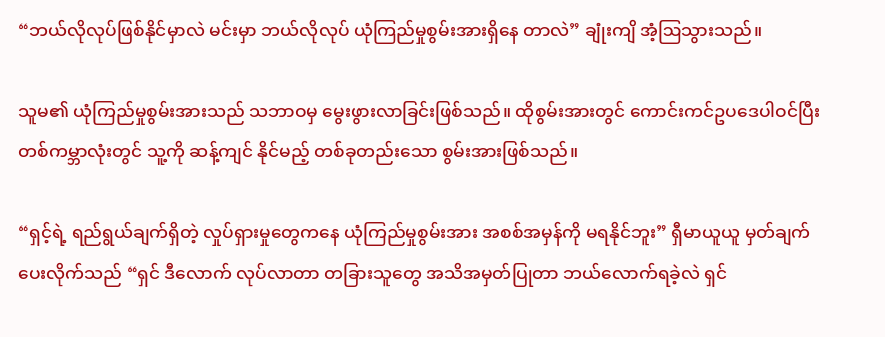“ဘယ်လိုလုပ်ဖြစ်နိုင်မှာလဲ မင်းမှာ ဘယ်လိုလုပ် ယုံကြည်မှုစွမ်းအားရှိနေ တာလဲ” ချုံးကျိ အံ့ဩသွားသည်။

သူမ၏ ယုံကြည်မှုစွမ်းအားသည် သဘာဝမှ မွေးဖွားလာခြင်းဖြစ်သည်။ ထိုစွမ်းအားတွင် ကောင်းကင်ဥပဒေပါဝင်ပြီး တစ်ကမ္ဘာလုံးတွင် သူ့ကို ဆန့်ကျင် နိုင်မည့် တစ်ခုတည်းသော စွမ်းအားဖြစ်သည်။

“ရှင့်ရဲ့ ရည်ရွယ်ချက်ရှိတဲ့ လှုပ်ရှားမှုတွေကနေ ယုံကြည်မှုစွမ်းအား အစစ်အမှန်ကို မရနိုင်ဘူး” ရှီမာယူယူ မှတ်ချက်ပေးလိုက်သည် “ရှင် ဒီလောက် လုပ်လာတာ တခြားသူတွေ အသိအမှတ်ပြုတာ ဘယ်လောက်ရခဲ့လဲ ရှင်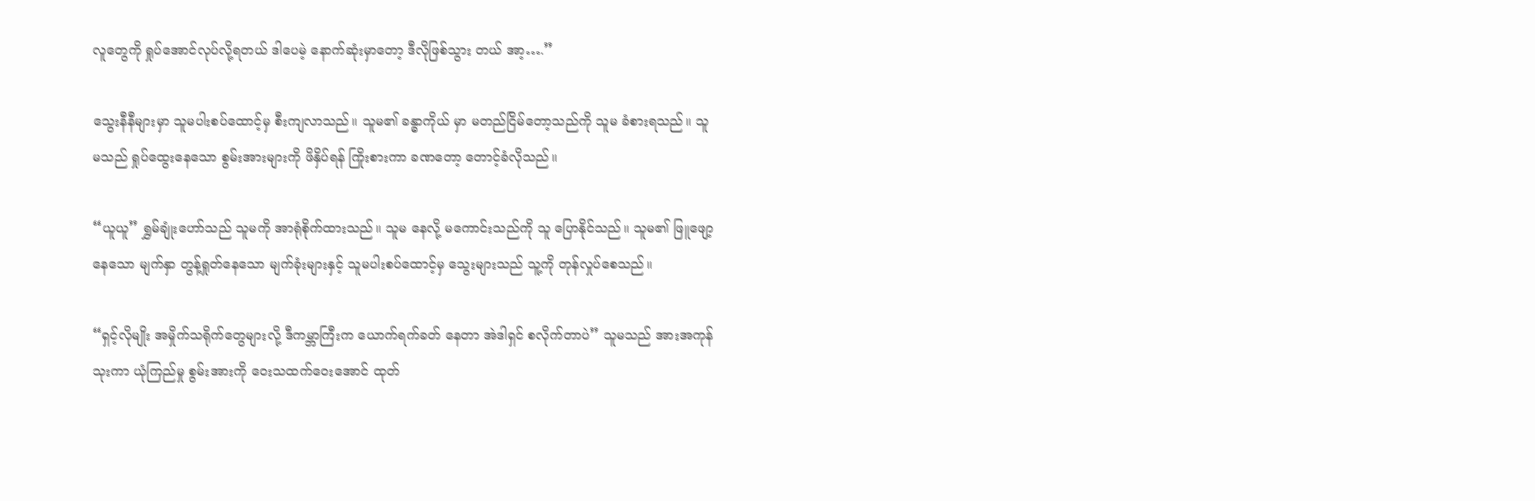လူတွေကို ရှုပ်အောင်လုပ်လို့ရတယ် ဒါပေမဲ့ နောက်ဆုံးမှာတော့ ဒီလိုဖြစ်သွား တယ် အာ့….”

သွေးနီနီများမှာ သူမပါးစပ်ထောင့်မှ စီးကျလာသည်။ သူမ၏ ခန္ဓာကိုယ် မှာ မတည်ငြိမ်တော့သည်ကို သူမ ခံစားရသည်။ သူမသည် ရှုပ်ထွေးနေသော စွမ်းအားများကို ဖိနှိပ်ရန် ကြိုးစားကာ ခဏတော့ တောင့်ခံလိုသည်။

“ယူယူ” ရွှမ်ချုံးဟော်သည် သူမကို အာရုံစိုက်ထားသည်။ သူမ နေလို့ မကောင်းသည်ကို သူ ပြောနိုင်သည်။ သူမ၏ ဖြူဖျော့နေသော မျက်နှာ တွန့်ရှုတ်နေသော မျက်ခုံးများနှင့် သူမပါးစပ်ထောင့်မှ သွေးများသည် သူ့ကို တုန်လှုပ်စေသည်။

“ရှင့်လိုမျိုး အမှိုက်သရိုက်တွေများလို့ ဒီကမ္ဘာကြီးက ယောက်ရက်ခတ် နေတာ အဲဒါရှင် စလိုက်တာပဲ” သူမသည် အားအကုန်သုးကာ ယုံကြည်မှု စွမ်းအားကို ဝေးသထက်ဝေးအောင် ထုတ်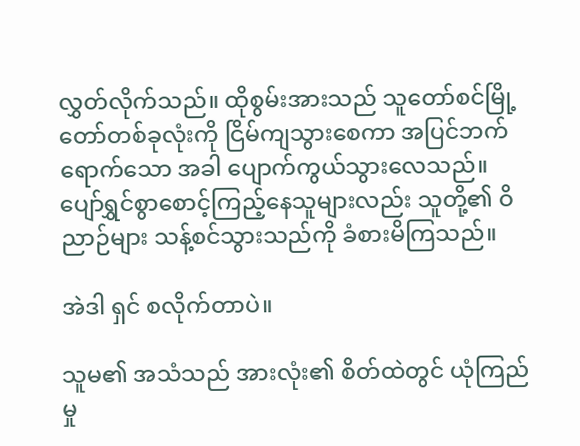လွှတ်လိုက်သည်။ ထိုစွမ်းအားသည် သူတော်စင်မြို့တော်တစ်ခုလုံးကို ငြိမ်ကျသွားစေကာ အပြင်ဘက်ရောက်သော အခါ ပျောက်ကွယ်သွားလေသည်။ ပျော်ရွှင်စွာစောင့်ကြည့်နေသူများလည်း သူတို့၏ ဝိညာဉ်များ သန့်စင်သွားသည်ကို ခံစားမိကြသည်။

အဲဒါ ရှင် စလိုက်တာပဲ။

သူမ၏ အသံသည် အားလုံး၏ စိတ်ထဲတွင် ယုံကြည်မှု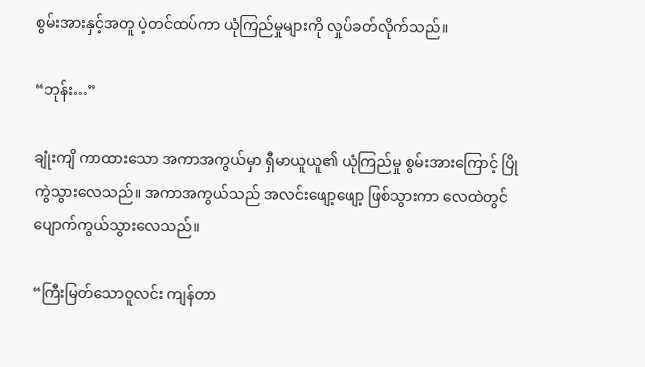စွမ်းအားနှင့်အတူ ပဲ့တင်ထပ်ကာ ယုံကြည်မှုများကို လှုပ်ခတ်လိုက်သည်။

“ဘုန်း…”

ချုံးကျိ ကာထားသော အကာအကွယ်မှာ ရှီမာယူယူ၏ ယုံကြည်မှု စွမ်းအားကြောင့် ပြိုကွဲသွားလေသည်။ အကာအကွယ်သည် အလင်းဖျော့ဖျော့ ဖြစ်သွားကာ လေထဲတွင် ပျောက်ကွယ်သွားလေသည်။

“ကြီးမြတ်သောဝူလင်း ကျန်တာ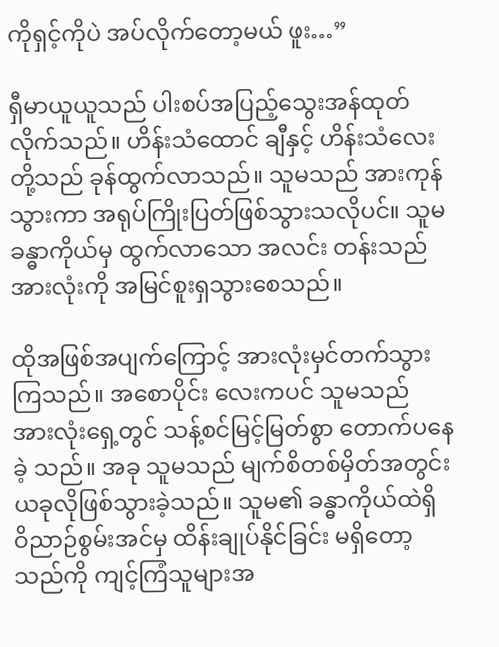ကိုရှင့်ကိုပဲ အပ်လိုက်တော့မယ် ဖူး…”

ရှီမာယူယူသည် ပါးစပ်အပြည့်သွေးအန်ထုတ်လိုက်သည်။ ဟိန်းသံထောင် ချီနှင့် ဟိန်းသံလေးတို့သည် ခုန်ထွက်လာသည်။ သူမသည် အားကုန်သွားကာ အရုပ်ကြိုးပြတ်ဖြစ်သွားသလိုပင်။ သူမ ခန္ဓာကိုယ်မှ ထွက်လာသော အလင်း တန်းသည် အားလုံးကို အမြင်စူးရှသွားစေသည်။

ထိုအဖြစ်အပျက်ကြောင့် အားလုံးမှင်တက်သွားကြသည်။ အစောပိုင်း လေးကပင် သူမသည် အားလုံးရှေ့တွင် သန့်စင်မြင့်မြတ်စွာ တောက်ပနေခဲ့ သည်။ အခု သူမသည် မျက်စိတစ်မှိတ်အတွင်း ယခုလိုဖြစ်သွားခဲ့သည်။ သူမ၏ ခန္ဓာကိုယ်ထဲရှိ ဝိညာဉ်စွမ်းအင်မှ ထိန်းချုပ်နိုင်ခြင်း မရှိတော့သည်ကို ကျင့်ကြံသူများအ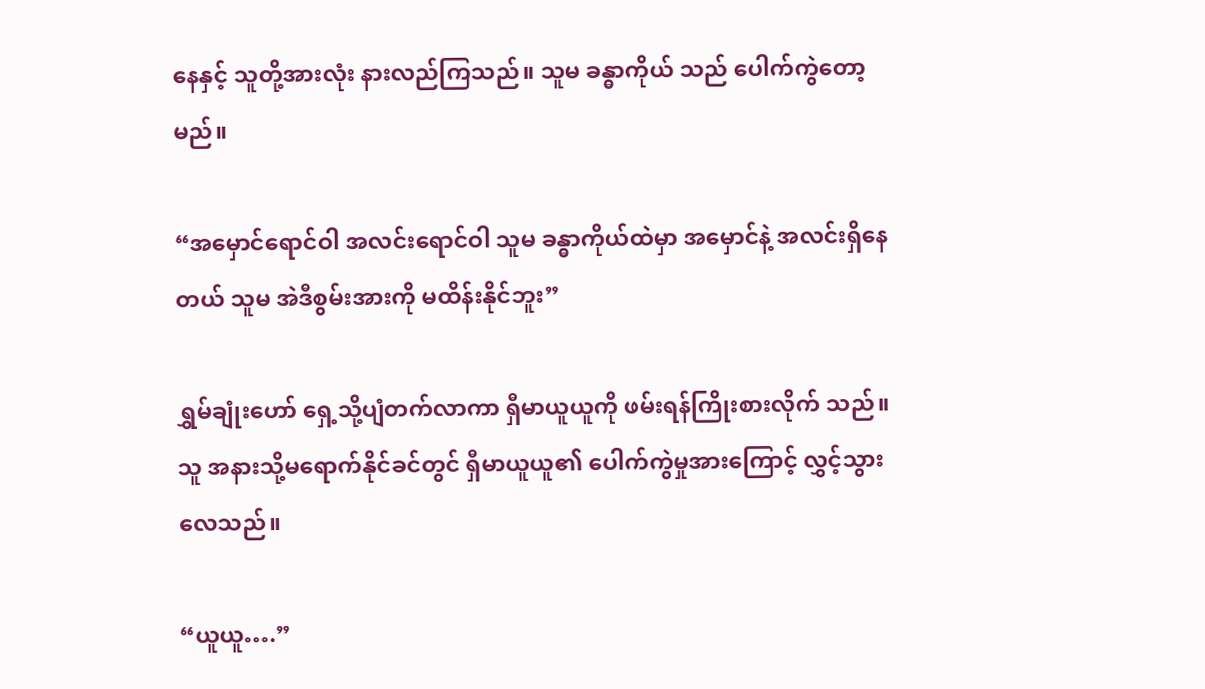နေနှင့် သူတို့အားလုံး နားလည်ကြသည်။ သူမ ခန္ဓာကိုယ် သည် ပေါက်ကွဲတော့မည်။

“အမှောင်ရောင်ဝါ အလင်းရောင်ဝါ သူမ ခန္ဓာကိုယ်ထဲမှာ အမှောင်နဲ့ အလင်းရှိနေတယ် သူမ အဲဒီစွမ်းအားကို မထိန်းနိုင်ဘူး”

ရွှမ်ချုံးဟော် ရှေ့သို့ပျံတက်လာကာ ရှီမာယူယူကို ဖမ်းရန်ကြိုးစားလိုက် သည်။ သူ အနားသို့မရောက်နိုင်ခင်တွင် ရှီမာယူယူ၏ ပေါက်ကွဲမှုအားကြောင့် လွှင့်သွားလေသည်။

“ယူယူ….”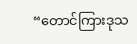“တောင်ကြားဒုသ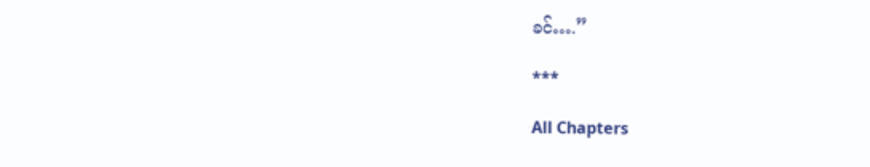ခင်….”

***

All Chapters